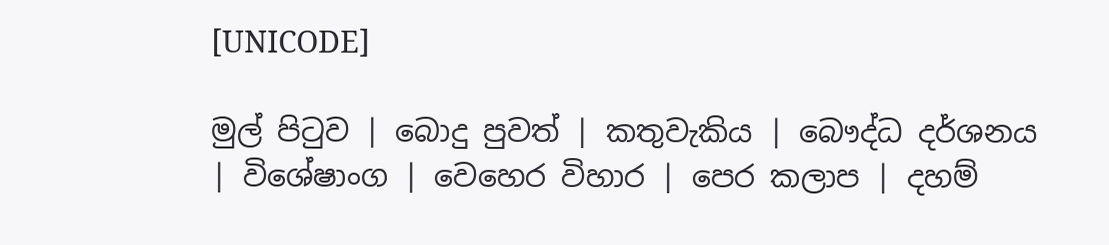[UNICODE]

මුල් පිටුව | බොදු පුවත් | කතුවැකිය | බෞද්ධ දර්ශනය | විශේෂාංග | වෙහෙර විහාර | පෙර කලාප | දහම්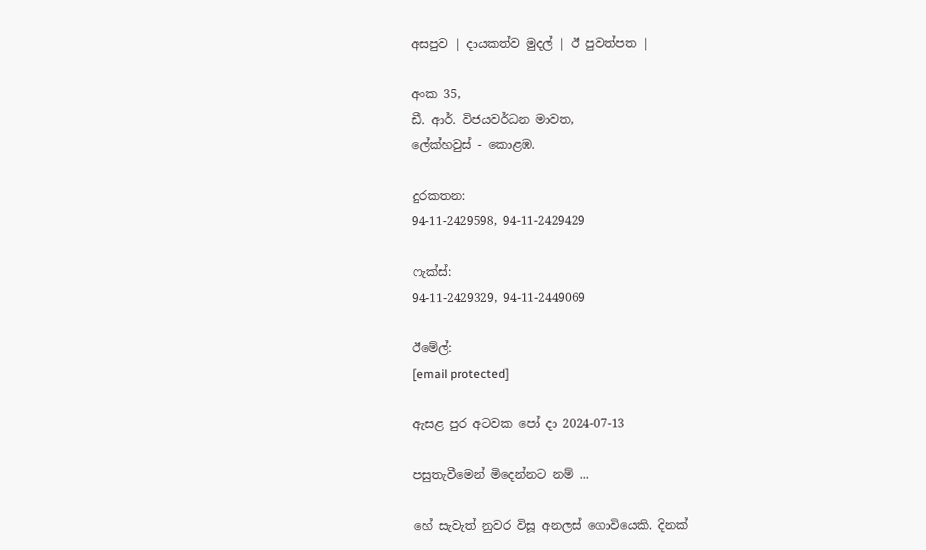අසපුව | දායකත්ව මුදල් | ඊ පුවත්පත |

අංක 35,
ඩී. ආර්. විජයවර්ධන මාවත,
ලේක්හවුස් - කොළඹ.

දුරකතන‍‍:
94-11-2429598, 94-11-2429429

ෆැක්ස්:
94-11-2429329, 94-11-2449069

ඊමේල්:
[email protected]

ඇසළ පුර අටවක පෝ දා 2024-07-13

පසුතැවීමෙන් මිදෙන්නට නම් ...

හේ සැවැත් නුවර විසූ අනලස් ගොවියෙකි. දිනක්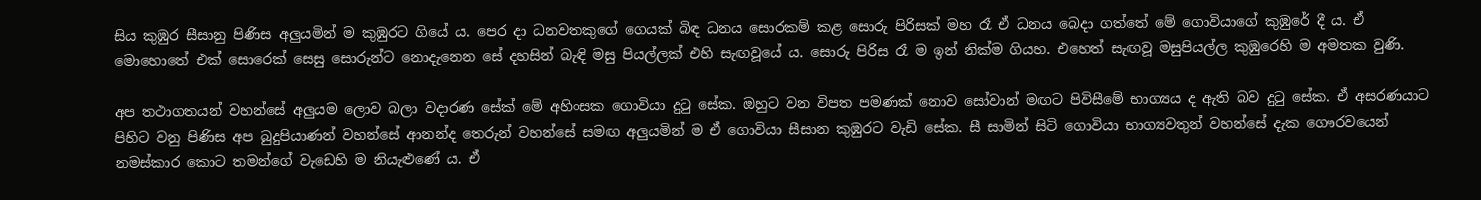සිය කුඹුර සීසානු පිණිස අලුයමින් ම කුඹුරට ගියේ ය. පෙර දා ධනවතකුගේ ගෙයක් බිඳ ධනය සොරකම් කළ සොරු පිරිසක් මහ රෑ ඒ ධනය බෙදා ගත්තේ මේ ගොවියාගේ කුඹුරේ දී ය. ඒ මොහොතේ එක් සොරෙක් සෙසු සොරුන්ට නොදැනෙන සේ දහසින් බැඳි මසු පියල්ලක් එහි සැඟවූයේ ය. සොරු පිරිස රෑ ම ඉන් නික්ම ගියහ. එහෙත් සැඟවූ මසුපියල්ල කුඹුරෙහි ම අමතක වුණි.

අප තථාගතයන් වහන්සේ අලුයම ලොව බලා වදාරණ සේක් මේ අහිංසක ගොවියා දුටු සේක. ඔහුට වන විපත පමණක් නොව සෝවාන් මඟට පිවිසීමේ භාග්‍යය ද ඇති බව දුටු සේක. ඒ අසරණයාට පිහිට වනු පිණිස අප බුදුපියාණන් වහන්සේ ආනන්ද තෙරුන් වහන්සේ සමඟ අලුයමින් ම ඒ ගොවියා සීසාන කුඹුරට වැඩි සේක. සී සාමින් සිටි ගොවියා භාග්‍යවතුන් වහන්සේ දැක ගෞරවයෙන් නමස්කාර කොට තමන්ගේ වැඩෙහි ම නියැළුණේ ය. ඒ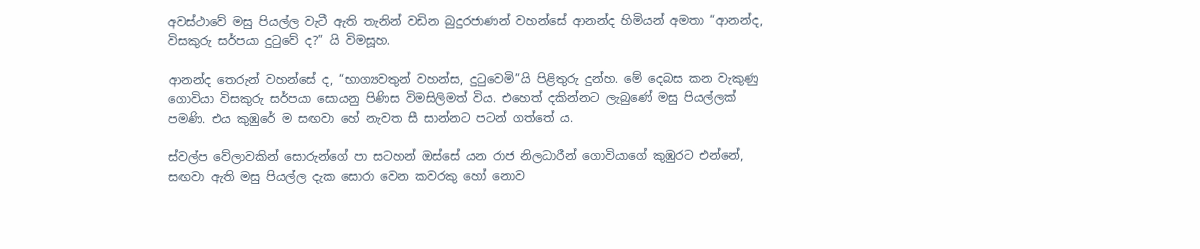අවස්ථාවේ මසු පියල්ල වැටී ඇති තැනින් වඩින බුදුරජාණන් වහන්සේ ආනන්ද හිමියන් අමතා “ආනන්ද, විසකුරු සර්පයා දුටුවේ ද?” යි විමසූහ.

ආනන්ද තෙරුන් වහන්සේ ද, “භාග්‍යවතුන් වහන්ස, දුටුවෙමි”යි පිළිතුරු දුන්හ. මේ දෙබස කන වැකුණු ගොවියා විසකුරු සර්පයා සොයනු පිණිස විමසිලිමත් විය. එහෙත් දකින්නට ලැබුණේ මසු පියල්ලක් පමණි. එය කුඹුරේ ම සඟවා හේ නැවත සී සාන්නට පටන් ගත්තේ ය.

ස්වල්ප වේලාවකින් සොරුන්ගේ පා සටහන් ඔස්සේ යන රාජ නිලධාරීන් ගොවියාගේ කුඹුරට එන්නේ, සඟවා ඇති මසු පියල්ල දැක සොරා වෙන කවරකු හෝ නොව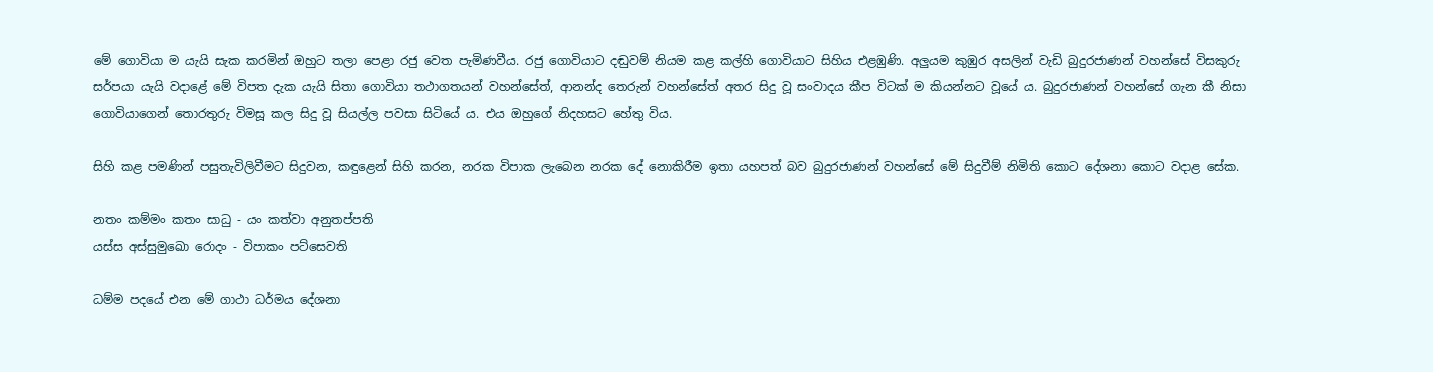මේ ගොවියා ම යැයි සැක කරමින් ඔහුට තලා පෙළා රජු වෙත පැමිණවීය. රජු ගොවියාට දඬුවම් නියම කළ කල්හි ගොවියාට සිහිය එළඹුණි. අලුයම කුඹුර අසලින් වැඩි බුදුරජාණන් වහන්සේ විසකුරු සර්පයා යැයි වදාළේ මේ විපත දැක යැයි සිතා ගොවියා තථාගතයන් වහන්සේත්, ආනන්ද තෙරුන් වහන්සේත් අතර සිදු වූ සංවාදය කීප විටක් ම කියන්නට වූයේ ය. බුදුරජාණන් වහන්සේ ගැන කී නිසා ගොවියාගෙන් තොරතුරු විමසූ කල සිදු වූ සියල්ල පවසා සිටියේ ය. එය ඔහුගේ නිදහසට හේතු විය.

සිහි කළ පමණින් පසුතැවිලිවීමට සිදුවන, කඳුළෙන් සිහි කරන, නරක විපාක ලැබෙන නරක දේ නොකිරීම ඉතා යහපත් බව බුදුරජාණන් වහන්සේ මේ සිදුවීම් නිමිති කොට දේශනා කොට වදාළ සේක.

නතං කම්මං කතං සාධු - යං කත්වා අනුතප්පති
යස්ස අස්සුමුඛො රොදං - විපාකං පට්සෙවති

ධම්ම පදයේ එන මේ ගාථා ධර්මය දේශනා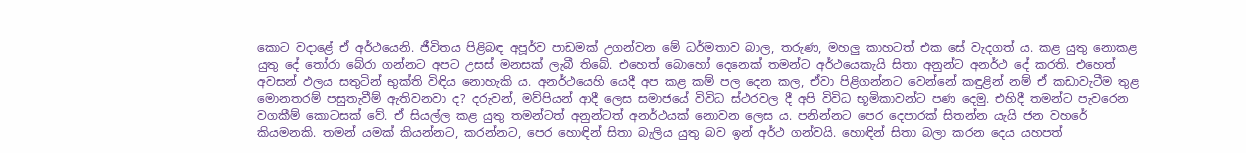කොට වදාළේ ඒ අර්ථයෙනි. ජීවිතය පිළිබඳ අපූර්ව පාඩමක් උගන්වන මේ ධර්මතාව බාල, තරුණ, මහලු කාහටත් එක සේ වැදගත් ය. කළ යුතු නොකළ යුතු දේ තෝරා බේරා ගන්නට අපට උසස් මනසක් ලැබී තිබේ. එහෙත් බොහෝ දෙනෙක් තමන්ට අර්ථයෙකැයි සිතා අනුන්ට අනර්ථ දේ කරති. එහෙත් අවසන් ඵලය සතුටින් භුක්ති විඳිය නොහැකි ය. අනර්ථයෙහි යෙදී අප කළ කම් පල දෙන කල, ඒවා පිළිගන්නට වෙන්නේ කඳුළින් නම් ඒ කඩාවැටීම තුළ මොනතරම් පසුතැවීම් ඇතිවනවා ද? දරුවන්, මව්පියන් ආදී ලෙස සමාජයේ විවිධ ස්ථරවල දී අපි විවිධ භූමිකාවන්ට පණ දෙමු. එහිදී තමන්ට පැවරෙන වගකීම් කොටසක් වේ. ඒ සියල්ල කළ යුතු තමන්ටත් අනුන්ටත් අනර්ථයක් නොවන ලෙස ය. පනින්නට පෙර දෙපාරක් සිතන්න යැයි ජන වහරේ කියමනකි. තමන් යමක් කියන්නට, කරන්නට, පෙර හොඳින් සිතා බැලිය යුතු බව ඉන් අර්ථ ගන්වයි. හොඳින් සිතා බලා කරන දෙය යහපත්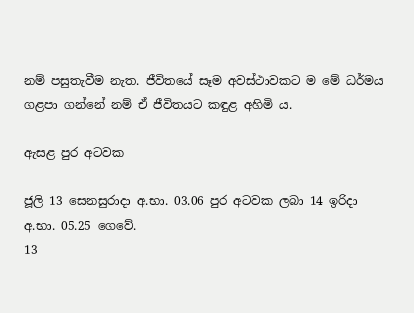නම් පසුතැවීම නැත. ජීවිතයේ සෑම අවස්ථාවකට ම මේ ධර්මය ගළපා ගන්නේ නම් ඒ ජීවිතයට කඳුළ අහිමි ය.

ඇසළ පුර අටවක

ජූලි 13 සෙනසුරාදා අ.භා. 03.06 පුර අටවක ලබා 14 ඉරිදා
අ.භා. 05.25 ගෙවේ.
13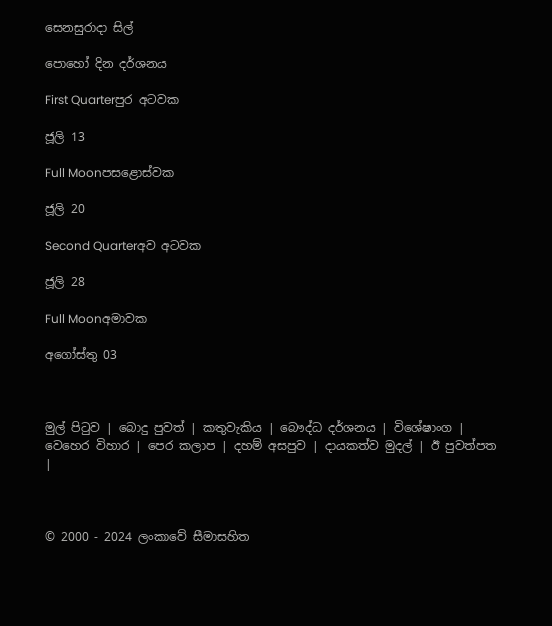සෙනසුරාදා සිල්

පොහෝ දින දර්ශනය

First Quarterපුර අටවක

ජූලි 13

Full Moonපසළොස්වක

ජූලි 20

Second Quarterඅව අටවක

ජූලි 28

Full Moonඅමාවක

අගෝස්තු 03



මුල් පිටුව | බොදු පුවත් | කතුවැකිය | බෞද්ධ දර්ශනය | විශේෂාංග | වෙහෙර විහාර | පෙර කලාප | දහම් අසපුව | දායකත්ව මුදල් | ඊ පුවත්පත |



© 2000 - 2024 ලංකාවේ සීමාසහිත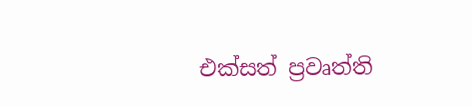එක්සත් ප්‍රවෘත්ති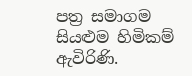පත්‍ර සමාගම
සියළුම හිමිකම් ඇවිරිණි.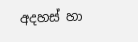අදහස් හා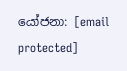යෝජනා: [email protected]